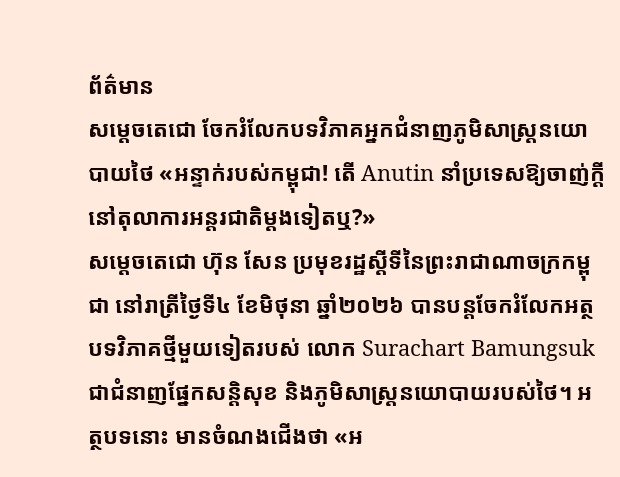ព័ត៌មាន
សម្តេចតេជោ ចែករំលែកបទវិភាគអ្នកជំនាញភូមិសាស្ត្រនយោបាយថៃ «អន្ទាក់របស់កម្ពុជា! តើ Anutin នាំប្រទេសឱ្យចាញ់ក្តីនៅតុលាការអន្តរជាតិម្តងទៀតឬ?»
សម្តេចតេជោ ហ៊ុន សែន ប្រមុខរដ្ឋស្តីទីនៃព្រះរាជាណាចក្រកម្ពុជា នៅរាត្រីថ្ងៃទី៤ ខែមិថុនា ឆ្នាំ២០២៦ បានបន្តចែករំលែកអត្ថបទវិភាគថ្មីមួយទៀតរបស់ លោក Surachart Bamungsuk ជាជំនាញផ្នែកសន្តិសុខ និងភូមិសាស្ត្រនយោបាយរបស់ថៃ។ អត្ថបទនោះ មានចំណងជើងថា «អ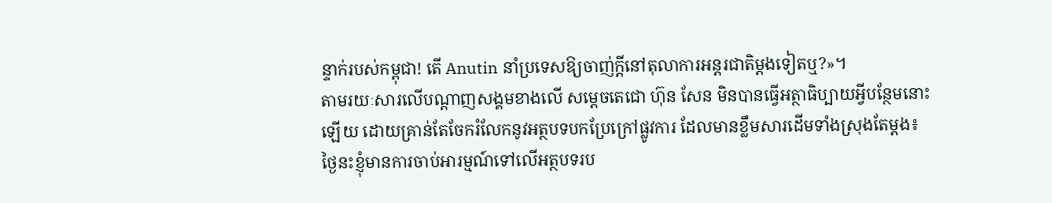ន្ទាក់របស់កម្ពុជា! តើ Anutin នាំប្រទេសឱ្យចាញ់ក្តីនៅតុលាការអន្តរជាតិម្តងទៀតឬ?»។
តាមរយៈសារលើបណ្ដាញសង្គមខាងលើ សម្តេចតេជោ ហ៊ុន សែន មិនបានធ្វើអត្ថាធិប្បាយអ្វីបន្ថែមនោះឡើយ ដោយគ្រាន់តែចែករំលែកនូវអត្ថបទបកប្រែក្រៅផ្លូវការ ដែលមានខ្លឹមសារដើមទាំងស្រុងតែម្តង៖
ថ្ងៃនះខ្ញុំមានការចាប់អារម្មណ៍ទៅលើអត្ថបទរប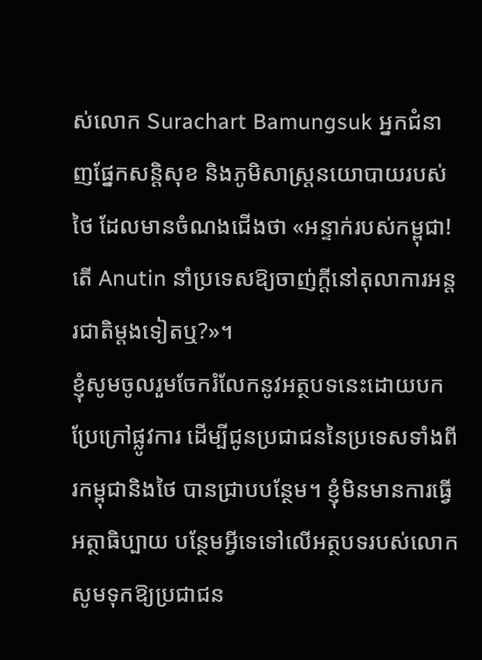ស់លោក Surachart Bamungsuk អ្នកជំនាញផ្នែកសន្តិសុខ និងភូមិសាស្ត្រនយោបាយរបស់ថៃ ដែលមានចំណងជើងថា «អន្ទាក់របស់កម្ពុជា! តើ Anutin នាំប្រទេសឱ្យចាញ់ក្តីនៅតុលាការអន្តរជាតិម្តងទៀតឬ?»។
ខ្ញុំសូមចូលរួមចែករំលែកនូវអត្ថបទនេះដោយបកប្រែក្រៅផ្លូវការ ដើម្បីជូនប្រជាជននៃប្រទេសទាំងពីរកម្ពុជានិងថៃ បានជ្រាបបន្ថែម។ ខ្ញុំមិនមានការធ្វើអត្ថាធិប្បាយ បន្ថែមអ្វីទេទៅលើអត្ថបទរបស់លោក សូមទុកឱ្យប្រជាជន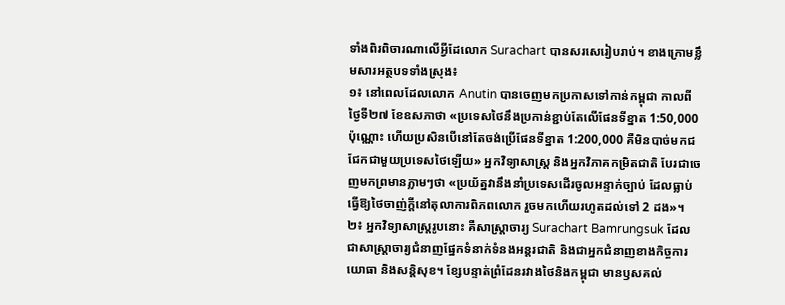ទាំងពិរពិចារណាលើអ្វីដែលោក Surachart បានសរសេរៀបរាប់។ ខាងក្រោមខ្លឹមសារអត្ថបទទាំងស្រុង៖
១៖ នៅពេលដែលលោក Anutin បានចេញមកប្រកាសទៅកាន់កម្ពុជា កាលពីថ្ងៃទី២៧ ខែឧសភាថា «ប្រទេសថៃនឹងប្រកាន់ខ្ជាប់តែលើផែនទីខ្នាត 1:50,000 ប៉ុណ្ណោះ ហើយប្រសិនបើនៅតែចង់ប្រើផែនទីខ្នាត 1:200,000 គឺមិនបាច់មកជជែកជាមួយប្រទេសថៃឡើយ» អ្នកវិទ្យាសាស្ត្រ និងអ្នកវិភាគកម្រិតជាតិ បែរជាចេញមកព្រមានភ្លាមៗថា «ប្រយ័ត្នវានឹងនាំប្រទេសដើរចូលអន្ទាក់ច្បាប់ ដែលធ្លាប់ធ្វើឱ្យថៃចាញ់ក្តីនៅតុលាការពិភពលោក រួចមកហើយរហូតដល់ទៅ 2 ដង»។
២៖ អ្នកវិទ្យាសាស្ត្ររូបនោះ គឺសាស្ត្រាចារ្យ Surachart Bamrungsuk ដែលជាសាស្ត្រាចារ្យជំនាញផ្នែកទំនាក់ទំនងអន្តរជាតិ និងជាអ្នកជំនាញខាងកិច្ចការយោធា និងសន្តិសុខ។ ខ្សែបន្ទាត់ព្រំដែនរវាងថៃនិងកម្ពុជា មានឫសគល់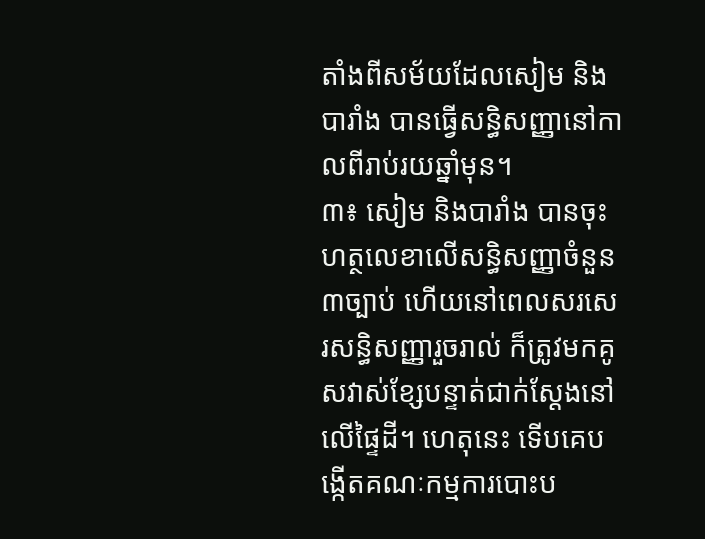តាំងពីសម័យដែលសៀម និងបារាំង បានធ្វើសន្ធិសញ្ញានៅកាលពីរាប់រយឆ្នាំមុន។
៣៖ សៀម និងបារាំង បានចុះហត្ថលេខាលើសន្ធិសញ្ញាចំនួន ៣ច្បាប់ ហើយនៅពេលសរសេរសន្ធិសញ្ញារួចរាល់ ក៏ត្រូវមកគូសវាស់ខ្សែបន្ទាត់ជាក់ស្តែងនៅលើផ្ទៃដី។ ហេតុនេះ ទើបគេបង្កើតគណៈកម្មការបោះប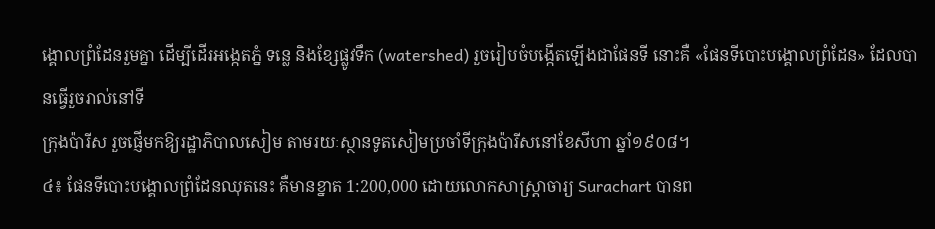ង្គោលព្រំដែនរួមគ្នា ដើម្បីដើរអង្កេតភ្នំ ទន្លេ និងខ្សែផ្លូវទឹក (watershed) រួចរៀបចំបង្កើតឡើងជាផែនទី នោះគឺ «ផែនទីបោះបង្គោលព្រំដែន» ដែលបានធ្វើរួចរាល់នៅទី
ក្រុងប៉ារីស រួចផ្ញើមកឱ្យរដ្ឋាភិបាលសៀម តាមរយៈស្ថានទូតសៀមប្រចាំទីក្រុងប៉ារីសនៅខែសីហា ឆ្នាំ១៩០៨។
៤៖ ផែនទីបោះបង្គោលព្រំដែនឈុតនេះ គឺមានខ្នាត 1:200,000 ដោយលោកសាស្ត្រាចារ្យ Surachart បានព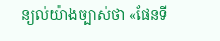ន្យល់យ៉ាងច្បាស់ថា «ផែនទី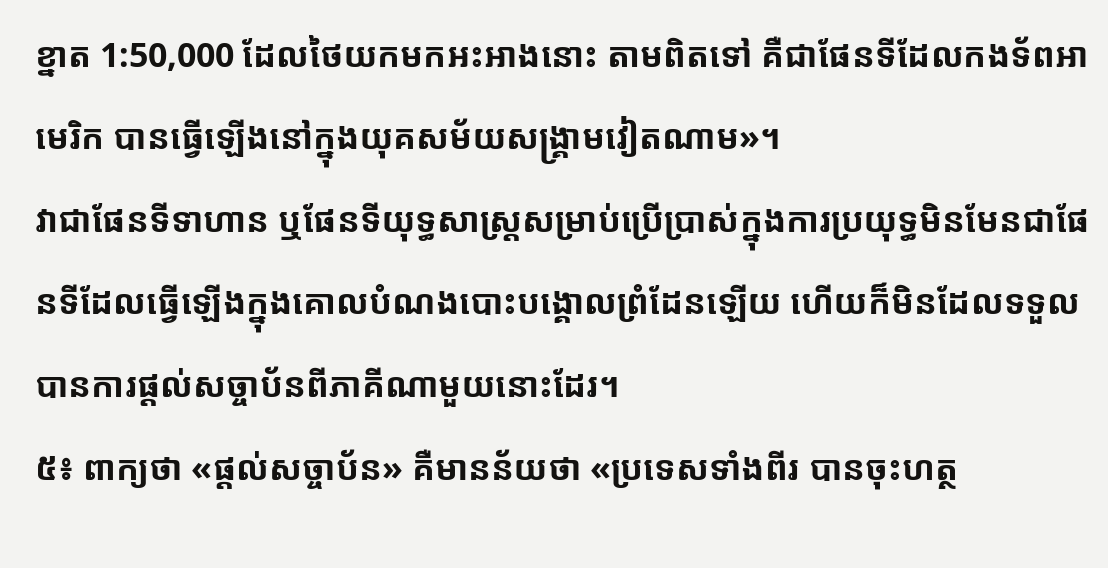ខ្នាត 1:50,000 ដែលថៃយកមកអះអាងនោះ តាមពិតទៅ គឺជាផែនទីដែលកងទ័ពអាមេរិក បានធ្វើឡើងនៅក្នុងយុគសម័យសង្គ្រាមវៀតណាម»។
វាជាផែនទីទាហាន ឬផែនទីយុទ្ធសាស្ត្រសម្រាប់ប្រើប្រាស់ក្នុងការប្រយុទ្ធមិនមែនជាផែនទីដែលធ្វើឡើងក្នុងគោលបំណងបោះបង្គោលព្រំដែនឡើយ ហើយក៏មិនដែលទទួលបានការផ្តល់សច្ចាប័នពីភាគីណាមួយនោះដែរ។
៥៖ ពាក្យថា «ផ្តល់សច្ចាប័ន» គឺមានន័យថា «ប្រទេសទាំងពីរ បានចុះហត្ថ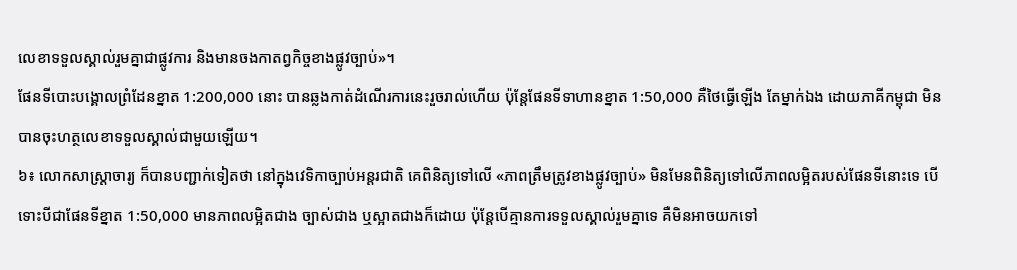លេខាទទួលស្គាល់រួមគ្នាជាផ្លូវការ និងមានចងកាតព្វកិច្ចខាងផ្លូវច្បាប់»។
ផែនទីបោះបង្គោលព្រំដែនខ្នាត 1:200,000 នោះ បានឆ្លងកាត់ដំណើរការនេះរួចរាល់ហើយ ប៉ុន្តែផែនទីទាហានខ្នាត 1:50,000 គឺថៃធ្វើឡើង តែម្នាក់ឯង ដោយភាគីកម្ពុជា មិនបានចុះហត្ថលេខាទទួលស្គាល់ជាមួយឡើយ។
៦៖ លោកសាស្ត្រាចារ្យ ក៏បានបញ្ជាក់ទៀតថា នៅក្នុងវេទិកាច្បាប់អន្តរជាតិ គេពិនិត្យទៅលើ «ភាពត្រឹមត្រូវខាងផ្លូវច្បាប់» មិនមែនពិនិត្យទៅលើភាពលម្អិតរបស់ផែនទីនោះទេ បើទោះបីជាផែនទីខ្នាត 1:50,000 មានភាពលម្អិតជាង ច្បាស់ជាង ឬស្អាតជាងក៏ដោយ ប៉ុន្តែបើគ្មានការទទួលស្គាល់រួមគ្នាទេ គឺមិនអាចយកទៅ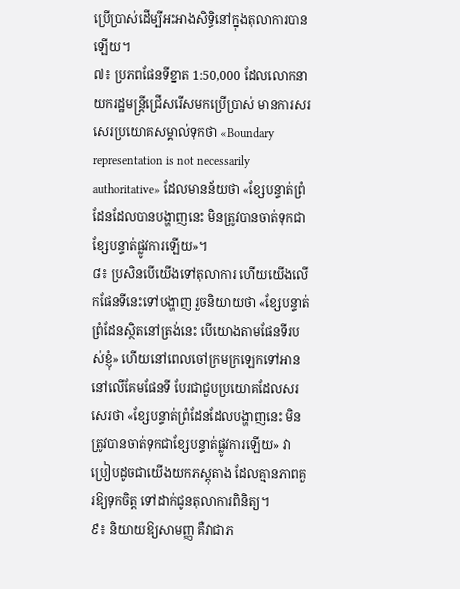ប្រើប្រាស់ដើម្បីអះអាងសិទ្ធិនៅក្នុងតុលាការបានឡើយ។
៧៖ ប្រភពផែនទីខ្នាត 1:50,000 ដែលលោកនាយករដ្ឋមន្ត្រីជ្រើសរើសមកប្រើប្រាស់ មានការសរសេរប្រយោគសម្គាល់ទុកថា «Boundary representation is not necessarily authoritative» ដែលមានន័យថា «ខ្សែបន្ទាត់ព្រំដែនដែលបានបង្ហាញនេះ មិនត្រូវបានចាត់ទុកជាខ្សែបន្ទាត់ផ្លូវការឡើយ»។
៨៖ ប្រសិនបើយើងទៅតុលាការ ហើយយើងលើកផែនទីនេះទៅបង្ហាញ រួចនិយាយថា «ខ្សែបន្ទាត់ព្រំដែនស្ថិតនៅត្រង់នេះ បើយោងតាមផែនទីរបស់ខ្ញុំ» ហើយនៅពេលចៅក្រមក្រឡេកទៅអាននៅលើគែមផែនទី បែរជាជួបប្រយោគដែលសរសេរថា «ខ្សែបន្ទាត់ព្រំដែនដែលបង្ហាញនេះ មិនត្រូវបានចាត់ទុកជាខ្សែបន្ទាត់ផ្លូវការឡើយ» វាប្រៀបដូចជាយើងយកភស្តុតាង ដែលគ្មានភាពគួរឱ្យទុកចិត្ត ទៅដាក់ជូនតុលាការពិនិត្យ។
៩៖ និយាយឱ្យសាមញ្ញ គឺវាជាភ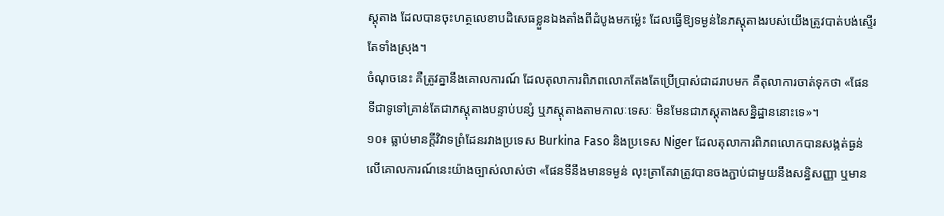ស្តុតាង ដែលបានចុះហត្ថលេខាបដិសេធខ្លួនឯងតាំងពីដំបូងមកម្ល៉េះ ដែលធ្វើឱ្យទម្ងន់នៃភស្តុតាងរបស់យើងត្រូវបាត់បង់ស្ទើរតែទាំងស្រុង។
ចំណុចនេះ គឺត្រូវគ្នានឹងគោលការណ៍ ដែលតុលាការពិភពលោកតែងតែប្រើប្រាស់ជាដរាបមក គឺតុលាការចាត់ទុកថា «ផែនទីជាទូទៅគ្រាន់តែជាភស្តុតាងបន្ទាប់បន្សំ ឬភស្តុតាងតាមកាលៈទេសៈ មិនមែនជាភស្តុតាងសន្និដ្ឋាននោះទេ»។
១០៖ ធ្លាប់មានក្តីវិវាទព្រំដែនរវាងប្រទេស Burkina Faso និងប្រទេស Niger ដែលតុលាការពិភពលោកបានសង្កត់ធ្ងន់លើគោលការណ៍នេះយ៉ាងច្បាស់លាស់ថា «ផែនទីនឹងមានទម្ងន់ លុះត្រាតែវាត្រូវបានចងភ្ជាប់ជាមួយនឹងសន្ធិសញ្ញា ឬមាន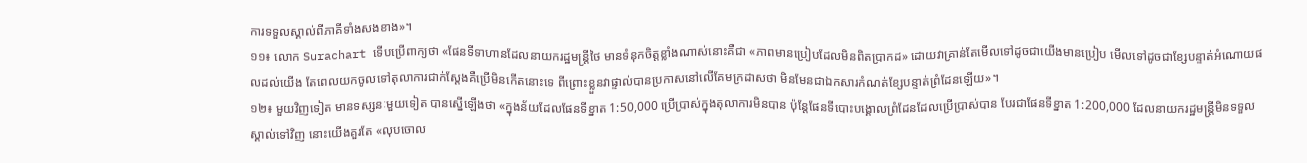ការទទួលស្គាល់ពីភាគីទាំងសងខាង»។
១១៖ លោក Surachart ទើបប្រើពាក្យថា «ផែនទីទាហានដែលនាយករដ្ឋមន្ត្រីថៃ មានទំនុកចិត្តខ្លាំងណាស់នោះគឺជា «ភាពមានប្រៀបដែលមិនពិតប្រាកដ» ដោយវាគ្រាន់តែមើលទៅដូចជាយើងមានប្រៀប មើលទៅដូចជាខ្សែបន្ទាត់អំណោយផលដល់យើង តែពេលយកចូលទៅតុលាការជាក់ស្តែងគឺប្រើមិនកើតនោះទេ ពីព្រោះខ្លួនវាផ្ទាល់បានប្រកាសនៅលើគែមក្រដាសថា មិនមែនជាឯកសារកំណត់ខ្សែបន្ទាត់ព្រំដែនឡើយ»។
១២៖ មួយវិញទៀត មានទស្សនៈមួយទៀត បានស្នើឡើងថា «ក្នុងន័យដែលផែនទីខ្នាត 1:50,000 ប្រើប្រាស់ក្នុងតុលាការមិនបាន ប៉ុន្តែផែនទីបោះបង្គោលព្រំដែនដែលប្រើប្រាស់បាន បែរជាផែនទីខ្នាត 1:200,000 ដែលនាយករដ្ឋមន្ត្រីមិនទទួលស្គាល់ទៅវិញ នោះយើងគួរតែ «លុបចោល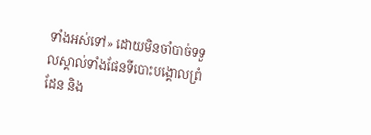ទាំងអស់ទៅ» ដោយមិនចាំបាច់ទទួលស្គាល់ទាំងផែនទីបោះបង្គោលព្រំដែន និង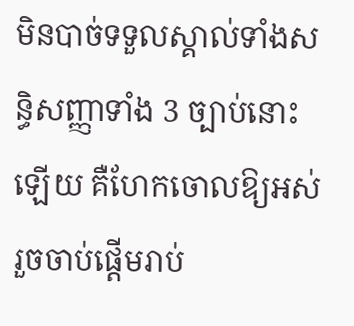មិនបាច់ទទួលស្គាល់ទាំងសន្ធិសញ្ញាទាំង 3 ច្បាប់នោះឡើយ គឺហែកចោលឱ្យអស់ រួចចាប់ផ្តើមរាប់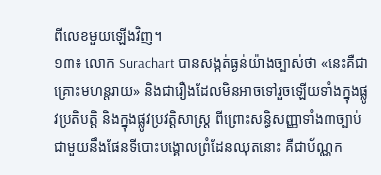ពីលេខមួយឡើងវិញ។
១៣៖ លោក Surachart បានសង្កត់ធ្ងន់យ៉ាងច្បាស់ថា «នេះគឺជាគ្រោះមហន្តរាយ» និងជារឿងដែលមិនអាចទៅរួចឡើយទាំងក្នុងផ្លូវប្រតិបត្តិ និងក្នុងផ្លូវប្រវត្តិសាស្ត្រ ពីព្រោះសន្ធិសញ្ញាទាំង៣ច្បាប់ ជាមួយនឹងផែនទីបោះបង្គោលព្រំដែនឈុតនោះ គឺជាប័ណ្ណក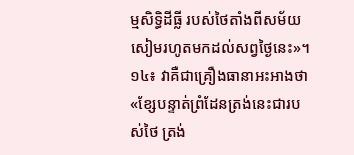ម្មសិទ្ធិដីធ្លី របស់ថៃតាំងពីសម័យសៀមរហូតមកដល់សព្វថ្ងៃនេះ»។
១៤៖ វាគឺជាគ្រឿងធានាអះអាងថា «ខ្សែបន្ទាត់ព្រំដែនត្រង់នេះជារបស់ថៃ ត្រង់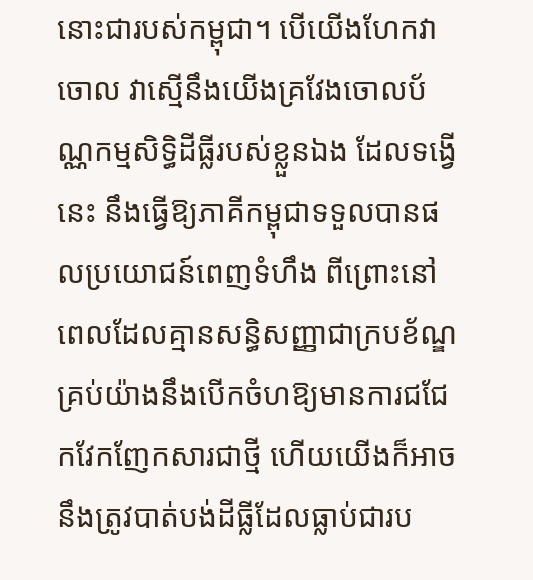នោះជារបស់កម្ពុជា។ បើយើងហែកវាចោល វាស្មើនឹងយើងគ្រវែងចោលប័ណ្ណកម្មសិទ្ធិដីធ្លីរបស់ខ្លួនឯង ដែលទង្វើនេះ នឹងធ្វើឱ្យភាគីកម្ពុជាទទួលបានផលប្រយោជន៍ពេញទំហឹង ពីព្រោះនៅពេលដែលគ្មានសន្ធិសញ្ញាជាក្របខ័ណ្ឌ គ្រប់យ៉ាងនឹងបើកចំហឱ្យមានការជជែកវែកញែកសារជាថ្មី ហើយយើងក៏អាចនឹងត្រូវបាត់បង់ដីធ្លីដែលធ្លាប់ជារប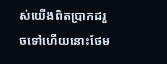ស់យើងពិតប្រាកដរួចទៅហើយនោះថែម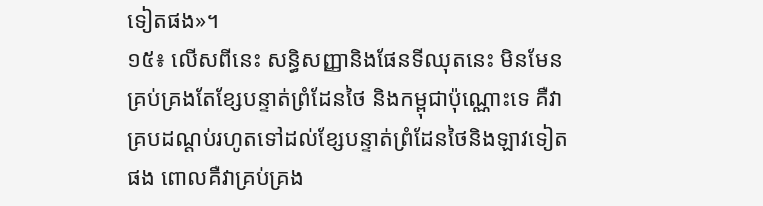ទៀតផង»។
១៥៖ លើសពីនេះ សន្ធិសញ្ញានិងផែនទីឈុតនេះ មិនមែនគ្រប់គ្រងតែខ្សែបន្ទាត់ព្រំដែនថៃ និងកម្ពុជាប៉ុណ្ណោះទេ គឺវាគ្របដណ្តប់រហូតទៅដល់ខ្សែបន្ទាត់ព្រំដែនថៃនិងឡាវទៀតផង ពោលគឺវាគ្រប់គ្រង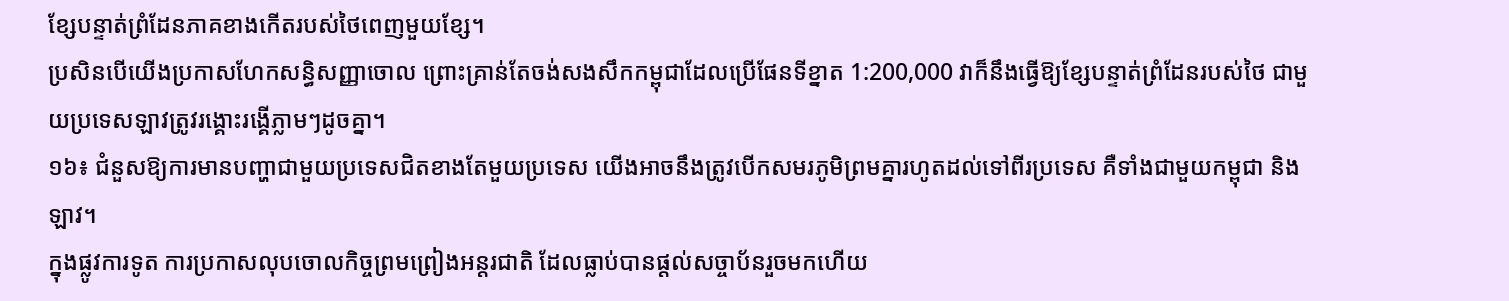ខ្សែបន្ទាត់ព្រំដែនភាគខាងកើតរបស់ថៃពេញមួយខ្សែ។
ប្រសិនបើយើងប្រកាសហែកសន្ធិសញ្ញាចោល ព្រោះគ្រាន់តែចង់សងសឹកកម្ពុជាដែលប្រើផែនទីខ្នាត 1:200,000 វាក៏នឹងធ្វើឱ្យខ្សែបន្ទាត់ព្រំដែនរបស់ថៃ ជាមួយប្រទេសឡាវត្រូវរង្គោះរង្គើភ្លាមៗដូចគ្នា។
១៦៖ ជំនួសឱ្យការមានបញ្ហាជាមួយប្រទេសជិតខាងតែមួយប្រទេស យើងអាចនឹងត្រូវបើកសមរភូមិព្រមគ្នារហូតដល់ទៅពីរប្រទេស គឺទាំងជាមួយកម្ពុជា និងឡាវ។
ក្នុងផ្លូវការទូត ការប្រកាសលុបចោលកិច្ចព្រមព្រៀងអន្តរជាតិ ដែលធ្លាប់បានផ្តល់សច្ចាប័នរួចមកហើយ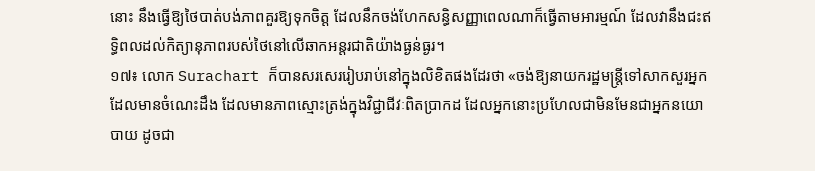នោះ នឹងធ្វើឱ្យថៃបាត់បង់ភាពគួរឱ្យទុកចិត្ត ដែលនឹកចង់ហែកសន្ធិសញ្ញាពេលណាក៏ធ្វើតាមអារម្មណ៍ ដែលវានឹងជះឥទ្ធិពលដល់កិត្យានុភាពរបស់ថៃនៅលើឆាកអន្តរជាតិយ៉ាងធ្ងន់ធ្ងរ។
១៧៖ លោក Surachart ក៏បានសរសេររៀបរាប់នៅក្នុងលិខិតផងដែរថា «ចង់ឱ្យនាយករដ្ឋមន្ត្រីទៅសាកសួរអ្នកដែលមានចំណេះដឹង ដែលមានភាពស្មោះត្រង់ក្នុងវិជ្ជាជីវៈពិតប្រាកដ ដែលអ្នកនោះប្រហែលជាមិនមែនជាអ្នកនយោបាយ ដូចជា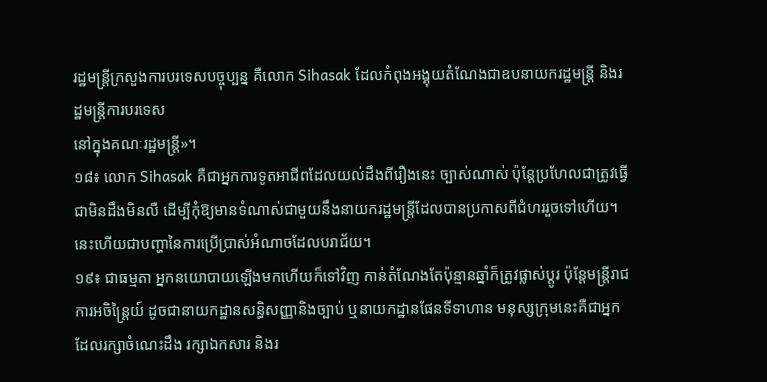រដ្ឋមន្ត្រីក្រសួងការបរទេសបច្ចុប្បន្ន គឺលោក Sihasak ដែលកំពុងអង្គុយតំណែងជាឧបនាយករដ្ឋមន្ត្រី និងរដ្ឋមន្ត្រីការបរទេស
នៅក្នុងគណៈរដ្ឋមន្ត្រី»។
១៨៖ លោក Sihasak គឺជាអ្នកការទូតអាជីពដែលយល់ដឹងពីរឿងនេះ ច្បាស់ណាស់ ប៉ុន្តែប្រហែលជាត្រូវធ្វើជាមិនដឹងមិនលឺ ដើម្បីកុំឱ្យមានទំណាស់ជាមួយនឹងនាយករដ្ឋមន្ត្រីដែលបានប្រកាសពីជំហររួចទៅហើយ។ នេះហើយជាបញ្ហានៃការប្រើប្រាស់អំណាចដែលបរាជ័យ។
១៩៖ ជាធម្មតា អ្នកនយោបាយឡើងមកហើយក៏ទៅវិញ កាន់តំណែងតែប៉ុន្មានឆ្នាំក៏ត្រូវផ្លាស់ប្តូរ ប៉ុន្តែមន្ត្រីរាជការអចិន្ត្រៃយ៍ ដូចជានាយកដ្ឋានសន្ធិសញ្ញានិងច្បាប់ ឬនាយកដ្ឋានផែនទីទាហាន មនុស្សក្រុមនេះគឺជាអ្នកដែលរក្សាចំណេះដឹង រក្សាឯកសារ និងរ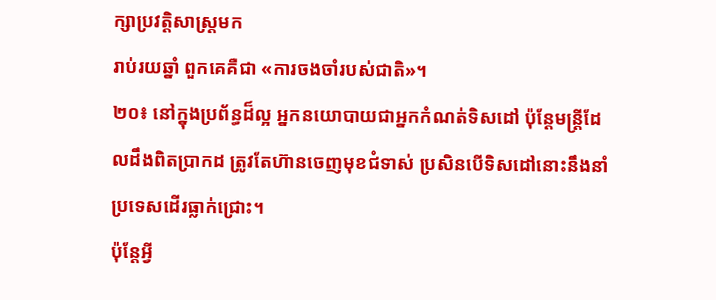ក្សាប្រវត្តិសាស្ត្រមក
រាប់រយឆ្នាំ ពួកគេគឺជា «ការចងចាំរបស់ជាតិ»។
២០៖ នៅក្នុងប្រព័ន្ធដ៏ល្អ អ្នកនយោបាយជាអ្នកកំណត់ទិសដៅ ប៉ុន្តែមន្ត្រីដែលដឹងពិតប្រាកដ ត្រូវតែហ៊ានចេញមុខជំទាស់ ប្រសិនបើទិសដៅនោះនឹងនាំប្រទេសដើរធ្លាក់ជ្រោះ។
ប៉ុន្តែអ្វី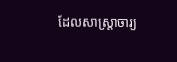ដែលសាស្ត្រាចារ្យ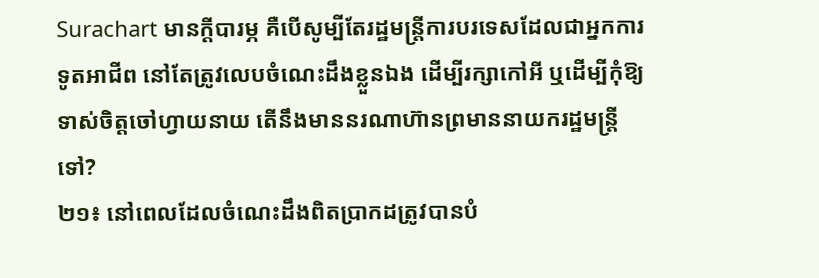Surachart មានក្តីបារម្ភ គឺបើសូម្បីតែរដ្ឋមន្ត្រីការបរទេសដែលជាអ្នកការទូតអាជីព នៅតែត្រូវលេបចំណេះដឹងខ្លួនឯង ដើម្បីរក្សាកៅអី ឬដើម្បីកុំឱ្យទាស់ចិត្តចៅហ្វាយនាយ តើនឹងមាននរណាហ៊ានព្រមាននាយករដ្ឋមន្ត្រីទៅ?
២១៖ នៅពេលដែលចំណេះដឹងពិតប្រាកដត្រូវបានបំ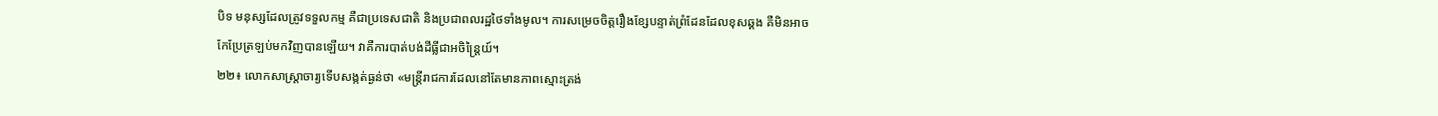បិទ មនុស្សដែលត្រូវទទួលកម្ម គឺជាប្រទេសជាតិ និងប្រជាពលរដ្ឋថៃទាំងមូល។ ការសម្រេចចិត្តរឿងខ្សែបន្ទាត់ព្រំដែនដែលខុសឆ្គង គឺមិនអាចកែប្រែត្រឡប់មកវិញបានឡើយ។ វាគឺការបាត់បង់ដីធ្លីជាអចិន្ត្រៃយ៍។
២២៖ លោកសាស្ត្រាចារ្យទើបសង្កត់ធ្ងន់ថា «មន្ត្រីរាជការដែលនៅតែមានភាពស្មោះត្រង់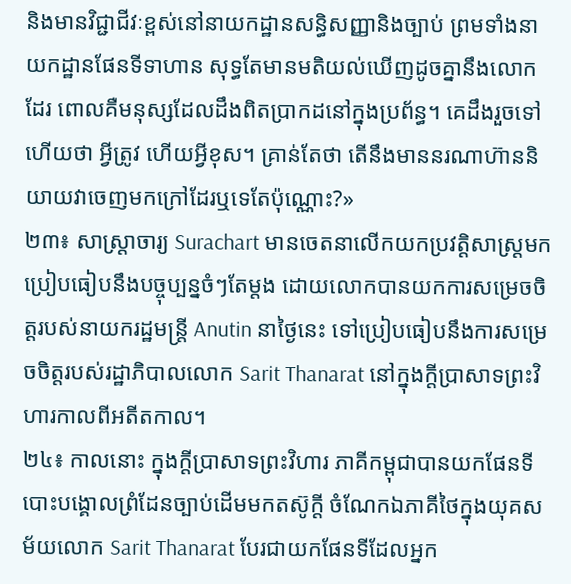និងមានវិជ្ជាជីវៈខ្ពស់នៅនាយកដ្ឋានសន្ធិសញ្ញានិងច្បាប់ ព្រមទាំងនាយកដ្ឋានផែនទីទាហាន សុទ្ធតែមានមតិយល់ឃើញដូចគ្នានឹងលោកដែរ ពោលគឺមនុស្សដែលដឹងពិតប្រាកដនៅក្នុងប្រព័ន្ធ។ គេដឹងរួចទៅហើយថា អ្វីត្រូវ ហើយអ្វីខុស។ គ្រាន់តែថា តើនឹងមាននរណាហ៊ាននិយាយវាចេញមកក្រៅដែរឬទេតែប៉ុណ្ណោះ?»
២៣៖ សាស្ត្រាចារ្យ Surachart មានចេតនាលើកយកប្រវត្តិសាស្ត្រមកប្រៀបធៀបនឹងបច្ចុប្បន្នចំៗតែម្តង ដោយលោកបានយកការសម្រេចចិត្តរបស់នាយករដ្ឋមន្ត្រី Anutin នាថ្ងៃនេះ ទៅប្រៀបធៀបនឹងការសម្រេចចិត្តរបស់រដ្ឋាភិបាលលោក Sarit Thanarat នៅក្នុងក្តីប្រាសាទព្រះវិហារកាលពីអតីតកាល។
២៤៖ កាលនោះ ក្នុងក្តីប្រាសាទព្រះវិហារ ភាគីកម្ពុជាបានយកផែនទីបោះបង្គោលព្រំដែនច្បាប់ដើមមកតស៊ូក្តី ចំណែកឯភាគីថៃក្នុងយុគសម័យលោក Sarit Thanarat បែរជាយកផែនទីដែលអ្នក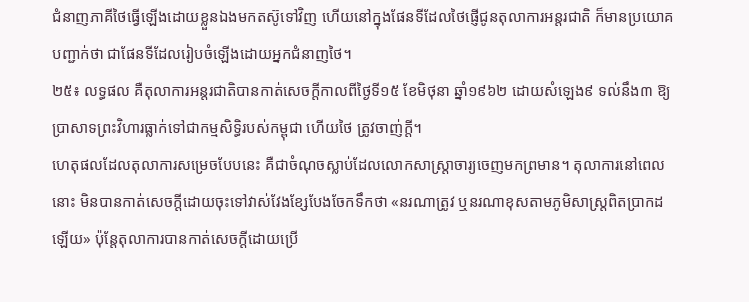ជំនាញភាគីថៃធ្វើឡើងដោយខ្លួនឯងមកតស៊ូទៅវិញ ហើយនៅក្នុងផែនទីដែលថៃផ្ញើជូនតុលាការអន្តរជាតិ ក៏មានប្រយោគបញ្ជាក់ថា ជាផែនទីដែលរៀបចំឡើងដោយអ្នកជំនាញថៃ។
២៥៖ លទ្ធផល គឺតុលាការអន្តរជាតិបានកាត់សេចក្តីកាលពីថ្ងៃទី១៥ ខែមិថុនា ឆ្នាំ១៩៦២ ដោយសំឡេង៩ ទល់នឹង៣ ឱ្យប្រាសាទព្រះវិហារធ្លាក់ទៅជាកម្មសិទ្ធិរបស់កម្ពុជា ហើយថៃ ត្រូវចាញ់ក្តី។
ហេតុផលដែលតុលាការសម្រេចបែបនេះ គឺជាចំណុចស្លាប់ដែលលោកសាស្ត្រាចារ្យចេញមកព្រមាន។ តុលាការនៅពេលនោះ មិនបានកាត់សេចក្តីដោយចុះទៅវាស់វែងខ្សែបែងចែកទឹកថា «នរណាត្រូវ ឬនរណាខុសតាមភូមិសាស្ត្រពិតប្រាកដឡើយ» ប៉ុន្តែតុលាការបានកាត់សេចក្តីដោយប្រើ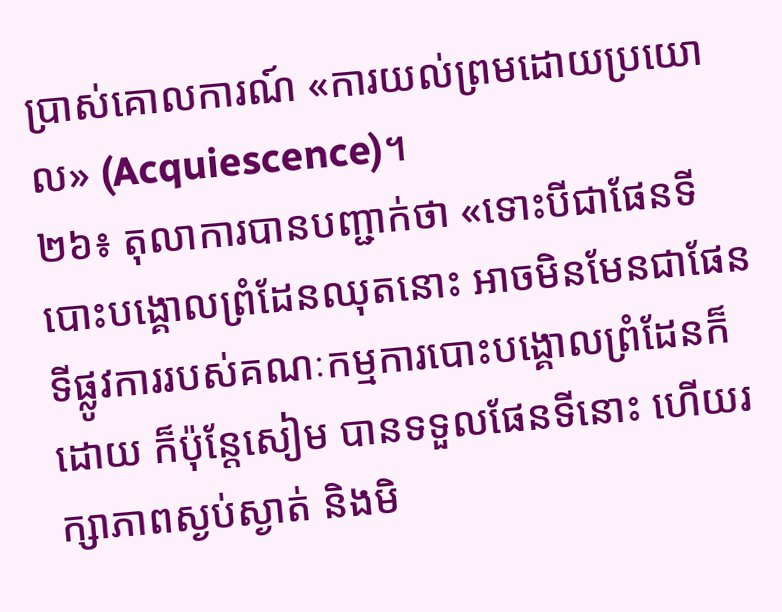ប្រាស់គោលការណ៍ «ការយល់ព្រមដោយប្រយោល» (Acquiescence)។
២៦៖ តុលាការបានបញ្ជាក់ថា «ទោះបីជាផែនទីបោះបង្គោលព្រំដែនឈុតនោះ អាចមិនមែនជាផែនទីផ្លូវការរបស់គណៈកម្មការបោះបង្គោលព្រំដែនក៏ដោយ ក៏ប៉ុន្តែសៀម បានទទួលផែនទីនោះ ហើយរក្សាភាពស្ងប់ស្ងាត់ និងមិ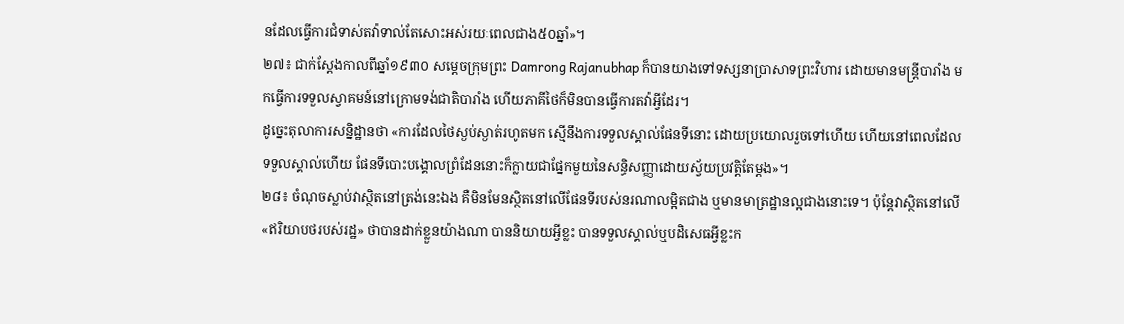នដែលធ្វើការជំទាស់តវ៉ាទាល់តែសោះអស់រយៈពេលជាង៥០ឆ្នាំ»។
២៧៖ ជាក់ស្តែងកាលពីឆ្នាំ១៩៣០ សម្តេចក្រុមព្រះ Damrong Rajanubhap ក៏បានយាងទៅទស្សនាប្រាសាទព្រះវិហារ ដោយមានមន្ត្រីបារាំង មកធ្វើការទទួលស្វាគមន៍នៅក្រោមទង់ជាតិបារាំង ហើយភាគីថៃក៏មិនបានធ្វើការតវ៉ាអ្វីដែរ។
ដូច្នេះតុលាការសន្និដ្ឋានថា «ការដែលថៃស្ងប់ស្ងាត់រហូតមក ស្មើនឹងការទទួលស្គាល់ផែនទីនោះ ដោយប្រយោលរួចទៅហើយ ហើយនៅពេលដែលទទួលស្គាល់ហើយ ផែនទីបោះបង្គោលព្រំដែននោះក៏ក្លាយជាផ្នែកមួយនៃសន្ធិសញ្ញាដោយស្វ័យប្រវត្តិតែម្តង»។
២៨៖ ចំណុចស្លាប់វាស្ថិតនៅត្រង់នេះឯង គឺមិនមែនស្ថិតនៅលើផែនទីរបស់នរណាលម្អិតជាង ឬមានមាត្រដ្ឋានល្អជាងនោះទេ។ ប៉ុន្តែវាស្ថិតនៅលើ «ឥរិយាបថរបស់រដ្ឋ» ថាបានដាក់ខ្លួនយ៉ាងណា បាននិយាយអ្វីខ្លះ បានទទួលស្គាល់ឬបដិសេធអ្វីខ្លះក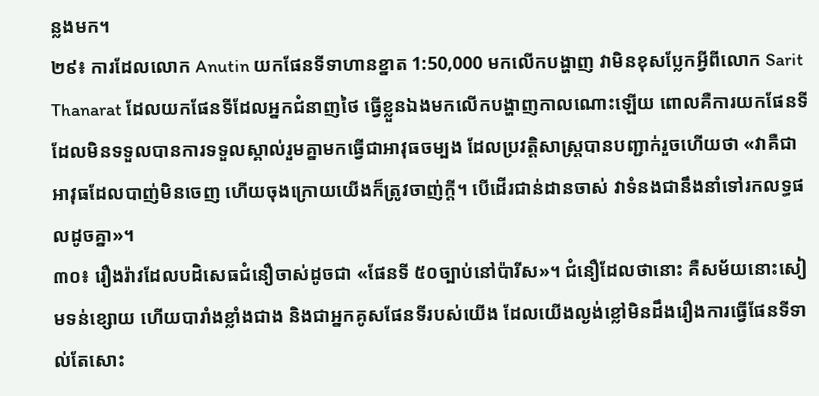ន្លងមក។
២៩៖ ការដែលលោក Anutin យកផែនទីទាហានខ្នាត 1:50,000 មកលើកបង្ហាញ វាមិនខុសប្លែកអ្វីពីលោក Sarit Thanarat ដែលយកផែនទីដែលអ្នកជំនាញថៃ ធ្វើខ្លួនឯងមកលើកបង្ហាញកាលណោះឡើយ ពោលគឺការយកផែនទីដែលមិនទទួលបានការទទួលស្គាល់រួមគ្នាមកធ្វើជាអាវុធចម្បង ដែលប្រវត្តិសាស្ត្របានបញ្ជាក់រួចហើយថា «វាគឺជាអាវុធដែលបាញ់មិនចេញ ហើយចុងក្រោយយើងក៏ត្រូវចាញ់ក្តី។ បើដើរជាន់ដានចាស់ វាទំនងជានឹងនាំទៅរកលទ្ធផលដូចគ្នា»។
៣០៖ រឿងរ៉ាវដែលបដិសេធជំនឿចាស់ដូចជា «ផែនទី ៥០ច្បាប់នៅប៉ារីស»។ ជំនឿដែលថានោះ គឺសម័យនោះសៀមទន់ខ្សោយ ហើយបារាំងខ្លាំងជាង និងជាអ្នកគូសផែនទីរបស់យើង ដែលយើងល្ងង់ខ្លៅមិនដឹងរឿងការធ្វើផែនទីទាល់តែសោះ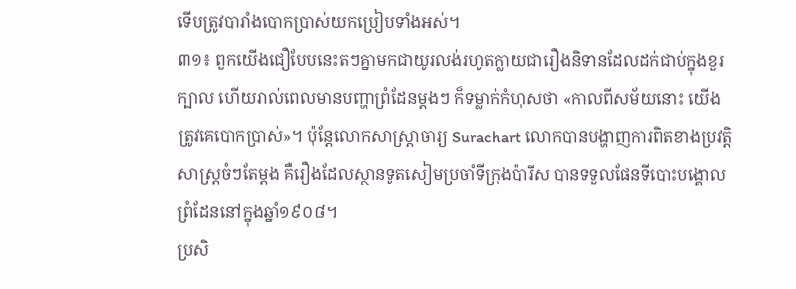ទើបត្រូវបារាំងបោកប្រាស់យកប្រៀបទាំងអស់។
៣១៖ ពួកយើងជឿបែបនេះតៗគ្នាមកជាយូរលង់រហូតក្លាយជារឿងនិទានដែលដក់ជាប់ក្នុងខួរក្បាល ហើយរាល់ពេលមានបញ្ហាព្រំដែនម្តងៗ ក៏ទម្លាក់កំហុសថា «កាលពីសម័យនោះ យើងត្រូវគេបោកប្រាស់»។ ប៉ុន្តែលោកសាស្ត្រាចារ្យ Surachart លោកបានបង្ហាញការពិតខាងប្រវត្តិសាស្ត្រចំៗតែម្តង គឺរឿងដែលស្ថានទូតសៀមប្រចាំទីក្រុងប៉ារីស បានទទួលផែនទីបោះបង្គោលព្រំដែននៅក្នុងឆ្នាំ១៩០៨។
ប្រសិ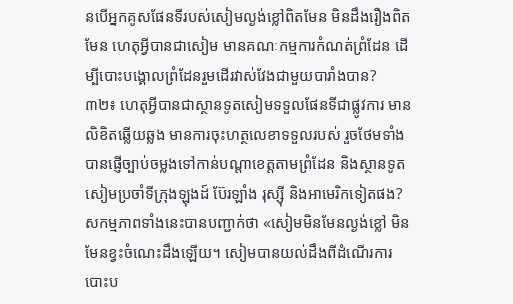នបើអ្នកគូសផែនទីរបស់សៀមល្ងង់ខ្លៅពិតមែន មិនដឹងរឿងពិតមែន ហេតុអ្វីបានជាសៀម មានគណៈកម្មការកំណត់ព្រំដែន ដើម្បីបោះបង្គោលព្រំដែនរួមដើរវាស់វែងជាមួយបារាំងបាន?
៣២៖ ហេតុអ្វីបានជាស្ថានទូតសៀមទទួលផែនទីជាផ្លូវការ មានលិខិតឆ្លើយឆ្លង មានការចុះហត្ថលេខាទទួលរបស់ រួចថែមទាំងបានផ្ញើច្បាប់ចម្លងទៅកាន់បណ្តាខេត្តតាមព្រំដែន និងស្ថានទូតសៀមប្រចាំទីក្រុងឡុងដ៍ ប៊ែរឡាំង រុស្ស៊ី និងអាមេរិកទៀតផង?
សកម្មភាពទាំងនេះបានបញ្ជាក់ថា «សៀមមិនមែនល្ងង់ខ្លៅ មិនមែនខ្វះចំណេះដឹងឡើយ។ សៀមបានយល់ដឹងពីដំណើរការបោះប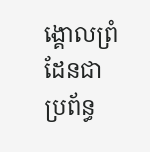ង្គោលព្រំដែនជាប្រព័ន្ធ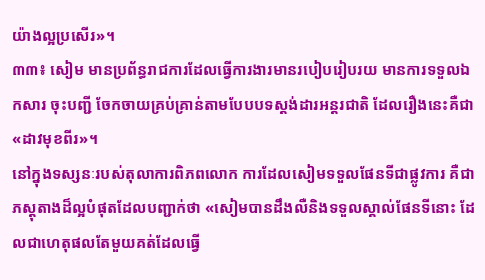យ៉ាងល្អប្រសើរ»។
៣៣៖ សៀម មានប្រព័ន្ធរាជការដែលធ្វើការងារមានរបៀបរៀបរយ មានការទទួលឯកសារ ចុះបញ្ជី ចែកចាយគ្រប់គ្រាន់តាមបែបបទស្តង់ដារអន្តរជាតិ ដែលរឿងនេះគឺជា «ដាវមុខពីរ»។
នៅក្នុងទស្សនៈរបស់តុលាការពិភពលោក ការដែលសៀមទទួលផែនទីជាផ្លូវការ គឺជាភស្តុតាងដ៏ល្អបំផុតដែលបញ្ជាក់ថា «សៀមបានដឹងលឺនិងទទួលស្គាល់ផែនទីនោះ ដែលជាហេតុផលតែមួយគត់ដែលធ្វើ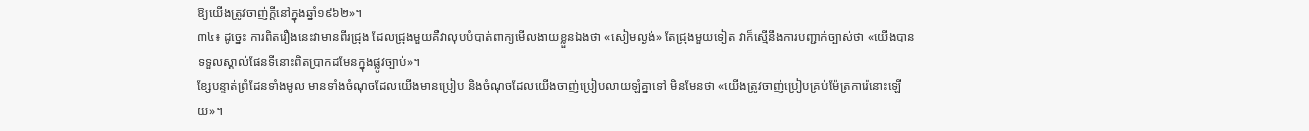ឱ្យយើងត្រូវចាញ់ក្តីនៅក្នុងឆ្នាំ១៩៦២»។
៣៤៖ ដូច្នេះ ការពិតរឿងនេះវាមានពីរជ្រុង ដែលជ្រុងមួយគឺវាលុបបំបាត់ពាក្យមើលងាយខ្លួនឯងថា «សៀមល្ងង់» តែជ្រុងមួយទៀត វាក៏ស្មើនឹងការបញ្ជាក់ច្បាស់ថា «យើងបានទទួលស្គាល់ផែនទីនោះពិតប្រាកដមែនក្នុងផ្លូវច្បាប់»។
ខ្សែបន្ទាត់ព្រំដែនទាំងមូល មានទាំងចំណុចដែលយើងមានប្រៀប និងចំណុចដែលយើងចាញ់ប្រៀបលាយឡំគ្នាទៅ មិនមែនថា «យើងត្រូវចាញ់ប្រៀបគ្រប់ម៉ែត្រការ៉េនោះឡើយ»។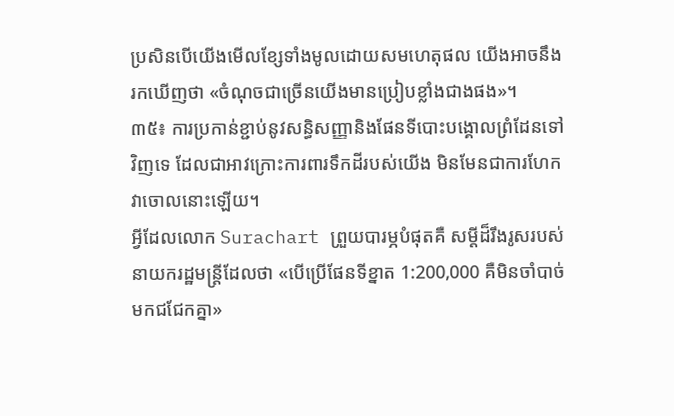ប្រសិនបើយើងមើលខ្សែទាំងមូលដោយសមហេតុផល យើងអាចនឹងរកឃើញថា «ចំណុចជាច្រើនយើងមានប្រៀបខ្លាំងជាងផង»។
៣៥៖ ការប្រកាន់ខ្ជាប់នូវសន្ធិសញ្ញានិងផែនទីបោះបង្គោលព្រំដែនទៅវិញទេ ដែលជាអាវក្រោះការពារទឹកដីរបស់យើង មិនមែនជាការហែកវាចោលនោះឡើយ។
អ្វីដែលលោក Surachart ព្រួយបារម្ភបំផុតគឺ សម្តីដ៏រឹងរូសរបស់នាយករដ្ឋមន្ត្រីដែលថា «បើប្រើផែនទីខ្នាត 1:200,000 គឺមិនចាំបាច់មកជជែកគ្នា»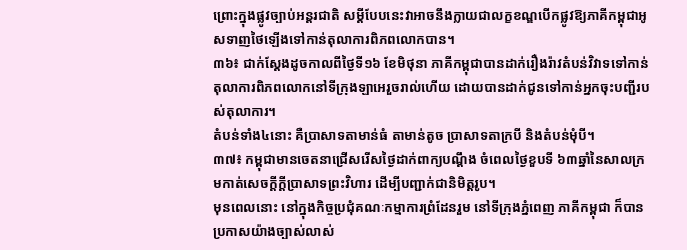ព្រោះក្នុងផ្លូវច្បាប់អន្តរជាតិ សម្តីបែបនេះវាអាចនឹងក្លាយជាលក្ខខណ្ឌបើកផ្លូវឱ្យភាគីកម្ពុជាអូសទាញថៃឡើងទៅកាន់តុលាការពិភពលោកបាន។
៣៦៖ ជាក់ស្តែងដូចកាលពីថ្ងៃទី១៦ ខែមិថុនា ភាគីកម្ពុជាបានដាក់រឿងរ៉ាវតំបន់វិវាទទៅកាន់តុលាការពិភពលោកនៅទីក្រុងឡាអេរួចរាល់ហើយ ដោយបានដាក់ជូនទៅកាន់អ្នកចុះបញ្ជីរបស់តុលាការ។
តំបន់ទាំង៤នោះ គឺប្រាសាទតាមាន់ធំ តាមាន់តូច ប្រាសាទតាក្របី និងតំបន់មុំបី។
៣៧៖ កម្ពុជាមានចេតនាជ្រើសរើសថ្ងៃដាក់ពាក្យបណ្តឹង ចំពេលថ្ងៃខួបទី ៦៣ឆ្នាំនៃសាលក្រមកាត់សេចក្តីក្តីប្រាសាទព្រះវិហារ ដើម្បីបញ្ជាក់ជានិមិត្តរូប។
មុនពេលនោះ នៅក្នុងកិច្ចប្រជុំគណៈកម្មាការព្រំដែនរួម នៅទីក្រុងភ្នំពេញ ភាគីកម្ពុជា ក៏បានប្រកាសយ៉ាងច្បាស់លាស់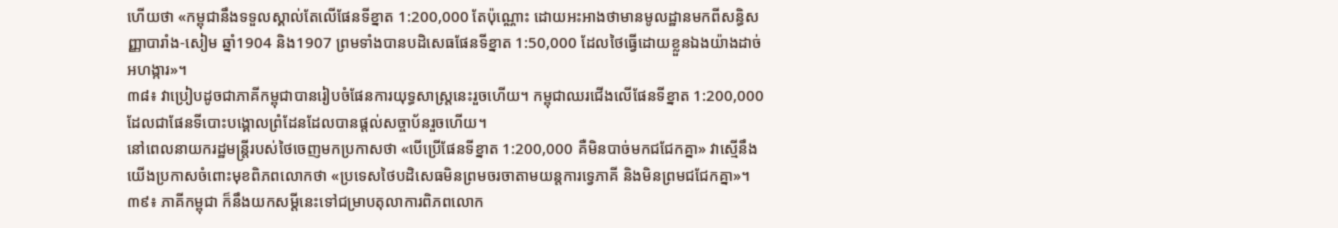ហើយថា «កម្ពុជានឹងទទួលស្គាល់តែលើផែនទីខ្នាត 1:200,000 តែប៉ុណ្ណោះ ដោយអះអាងថាមានមូលដ្ឋានមកពីសន្ធិសញ្ញាបារាំង-សៀម ឆ្នាំ1904 និង1907 ព្រមទាំងបានបដិសេធផែនទីខ្នាត 1:50,000 ដែលថៃធ្វើដោយខ្លួនឯងយ៉ាងដាច់អហង្ការ»។
៣៨៖ វាប្រៀបដូចជាភាគីកម្ពុជាបានរៀបចំផែនការយុទ្ធសាស្ត្រនេះរួចហើយ។ កម្ពុជាឈរជើងលើផែនទីខ្នាត 1:200,000 ដែលជាផែនទីបោះបង្គោលព្រំដែនដែលបានផ្តល់សច្ចាប័នរួចហើយ។
នៅពេលនាយករដ្ឋមន្ត្រីរបស់ថៃចេញមកប្រកាសថា «បើប្រើផែនទីខ្នាត 1:200,000 គឺមិនបាច់មកជជែកគ្នា» វាស្មើនឹងយើងប្រកាសចំពោះមុខពិភពលោកថា «ប្រទេសថៃបដិសេធមិនព្រមចរចាតាមយន្តការទ្វេភាគី និងមិនព្រមជជែកគ្នា»។
៣៩៖ ភាគីកម្ពុជា ក៏នឹងយកសម្តីនេះទៅជម្រាបតុលាការពិភពលោក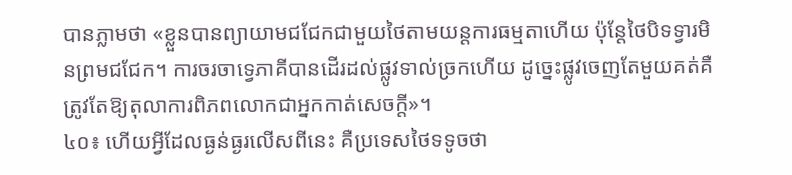បានភ្លាមថា «ខ្លួនបានព្យាយាមជជែកជាមួយថៃតាមយន្តការធម្មតាហើយ ប៉ុន្តែថៃបិទទ្វារមិនព្រមជជែក។ ការចរចាទ្វេភាគីបានដើរដល់ផ្លូវទាល់ច្រកហើយ ដូច្នេះផ្លូវចេញតែមួយគត់គឺ ត្រូវតែឱ្យតុលាការពិភពលោកជាអ្នកកាត់សេចក្តី»។
៤០៖ ហើយអ្វីដែលធ្ងន់ធ្ងរលើសពីនេះ គឺប្រទេសថៃទទូចថា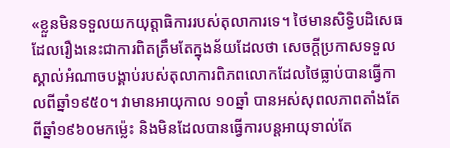«ខ្លួនមិនទទួលយកយុត្តាធិការរបស់តុលាការទេ។ ថៃមានសិទ្ធិបដិសេធ ដែលរឿងនេះជាការពិតត្រឹមតែក្នុងន័យដែលថា សេចក្តីប្រកាសទទួលស្គាល់អំណាចបង្គាប់របស់តុលាការពិភពលោកដែលថៃធ្លាប់បានធ្វើកាលពីឆ្នាំ១៩៥០។ វាមានអាយុកាល ១០ឆ្នាំ បានអស់សុពលភាពតាំងតែពីឆ្នាំ១៩៦០មកម្ល៉េះ និងមិនដែលបានធ្វើការបន្តអាយុទាល់តែ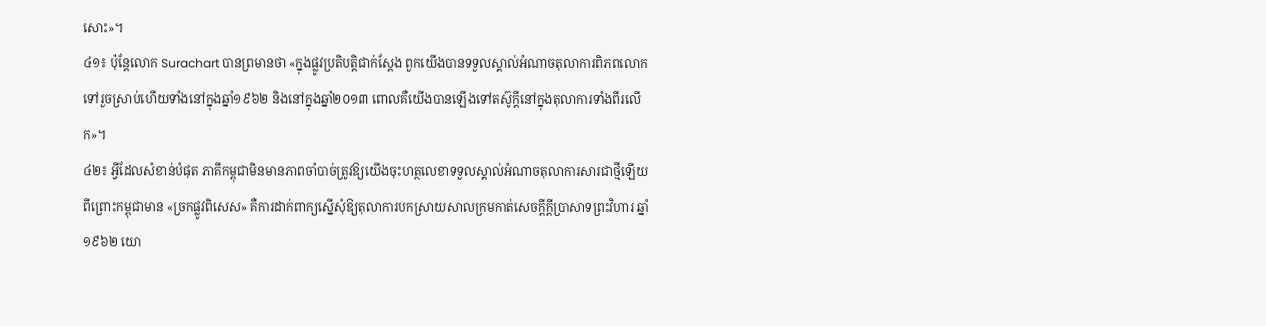សោះ»។
៤១៖ ប៉ុន្តែលោក Surachart បានព្រមានថា «ក្នុងផ្លូវប្រតិបត្តិជាក់ស្តែង ពួកយើងបានទទួលស្គាល់អំណាចតុលាការពិភពលោកទៅរួចស្រាប់ហើយទាំងនៅក្នុងឆ្នាំ១៩៦២ និងនៅក្នុងឆ្នាំ២០១៣ ពោលគឺយើងបានឡើងទៅតស៊ូក្តីនៅក្នុងតុលាការទាំងពីរលើក»។
៤២៖ អ្វីដែលសំខាន់បំផុត ភាគីកម្ពុជាមិនមានភាពចាំបាច់ត្រូវឱ្យយើងចុះហត្ថលេខាទទួលស្គាល់អំណាចតុលាការសារជាថ្មីឡើយ ពីព្រោះកម្ពុជាមាន «ច្រកផ្លូវពិសេស» គឺការដាក់ពាក្យស្នើសុំឱ្យតុលាការបកស្រាយសាលក្រមកាត់សេចក្តីក្តីប្រាសាទព្រះវិហារ ឆ្នាំ១៩៦២ យោ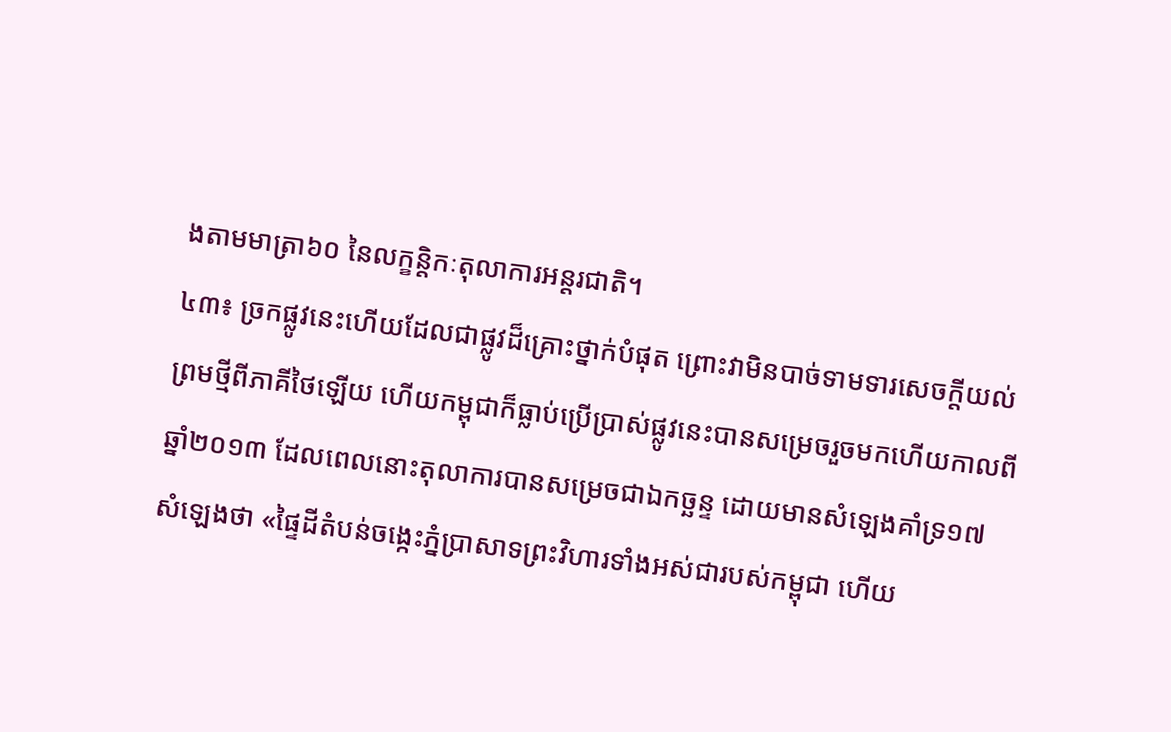ងតាមមាត្រា៦០ នៃលក្ខន្តិកៈតុលាការអន្តរជាតិ។
៤៣៖ ច្រកផ្លូវនេះហើយដែលជាផ្លូវដ៏គ្រោះថ្នាក់បំផុត ព្រោះវាមិនបាច់ទាមទារសេចក្តីយល់ព្រមថ្មីពីភាគីថៃឡើយ ហើយកម្ពុជាក៏ធ្លាប់ប្រើប្រាស់ផ្លូវនេះបានសម្រេចរួចមកហើយកាលពីឆ្នាំ២០១៣ ដែលពេលនោះតុលាការបានសម្រេចជាឯកច្ឆន្ទ ដោយមានសំឡេងគាំទ្រ១៧ សំឡេងថា «ផ្ទៃដីតំបន់ចង្កេះភ្នំប្រាសាទព្រះវិហារទាំងអស់ជារបស់កម្ពុជា ហើយ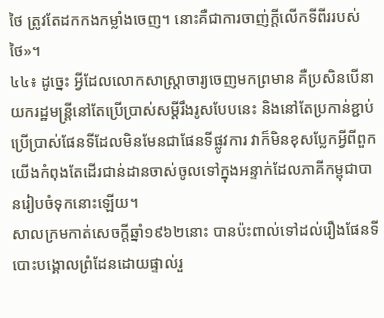ថៃ ត្រូវតែដកកងកម្លាំងចេញ។ នោះគឺជាការចាញ់ក្តីលើកទីពីររបស់ថៃ»។
៤៤៖ ដូច្នេះ អ្វីដែលលោកសាស្ត្រាចារ្យចេញមកព្រមាន គឺប្រសិនបើនាយករដ្ឋមន្ត្រីនៅតែប្រើប្រាស់សម្តីរឹងរូសបែបនេះ និងនៅតែប្រកាន់ខ្ជាប់ប្រើប្រាស់ផែនទីដែលមិនមែនជាផែនទីផ្លូវការ វាក៏មិនខុសប្លែកអ្វីពីពួកយើងកំពុងតែដើរជាន់ដានចាស់ចូលទៅក្នុងអន្ទាក់ដែលភាគីកម្ពុជាបានរៀបចំទុកនោះឡើយ។
សាលក្រមកាត់សេចក្តីឆ្នាំ១៩៦២នោះ បានប៉ះពាល់ទៅដល់រឿងផែនទីបោះបង្គោលព្រំដែនដោយផ្ទាល់រួ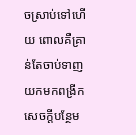ចស្រាប់ទៅហើយ ពោលគឺគ្រាន់តែចាប់ទាញយកមកពង្រីកសេចក្តីបន្ថែម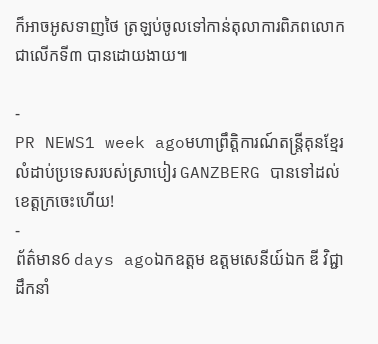ក៏អាចអូសទាញថៃ ត្រឡប់ចូលទៅកាន់តុលាការពិភពលោកជាលើកទី៣ បានដោយងាយ៕

-
PR NEWS1 week agoមហាព្រឹត្តិការណ៍តន្ត្រីគុនខ្មែរលំដាប់ប្រទេសរបស់ស្រាបៀរ GANZBERG បានទៅដល់ខេត្តក្រចេះហើយ!
-
ព័ត៌មាន6 days agoឯកឧត្តម ឧត្តមសេនីយ៍ឯក ឌី វិជ្ជា ដឹកនាំ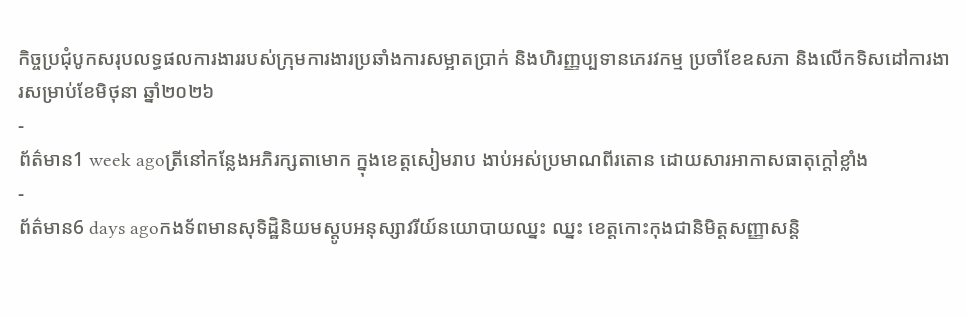កិច្ចប្រជុំបូកសរុបលទ្ធផលការងាររបស់ក្រុមការងារប្រឆាំងការសម្អាតប្រាក់ និងហិរញ្ញប្បទានភេរវកម្ម ប្រចាំខែឧសភា និងលើកទិសដៅការងារសម្រាប់ខែមិថុនា ឆ្នាំ២០២៦
-
ព័ត៌មាន1 week agoត្រីនៅកន្លែងអភិរក្សតាមោក ក្នុងខេត្តសៀមរាប ងាប់អស់ប្រមាណពីរតោន ដោយសារអាកាសធាតុក្ដៅខ្លាំង
-
ព័ត៌មាន6 days agoកងទ័ពមានសុទិដ្ឋិនិយមស្ដូបអនុស្សាវរីយ៍នយោបាយឈ្នះ ឈ្នះ ខេត្តកោះកុងជានិមិត្តសញ្ញាសន្តិ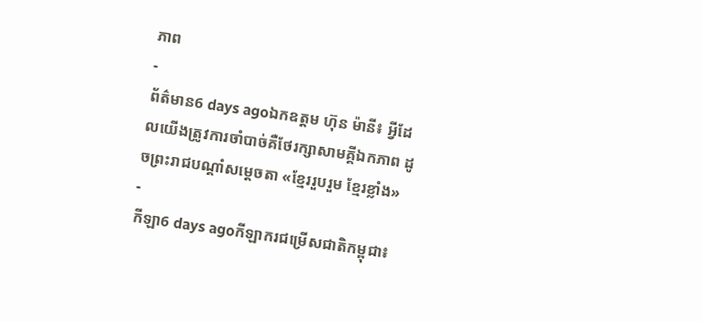ភាព
-
ព័ត៌មាន6 days agoឯកឧត្តម ហ៊ុន ម៉ានី៖ អ្វីដែលយើងត្រូវការចាំបាច់គឺថែរក្សាសាមគ្គីឯកភាព ដូចព្រះរាជបណ្តាំសម្តេចតា «ខ្មែររួបរួម ខ្មែរខ្លាំង»
-
កីឡា6 days agoកីឡាករជម្រើសជាតិកម្ពុជា៖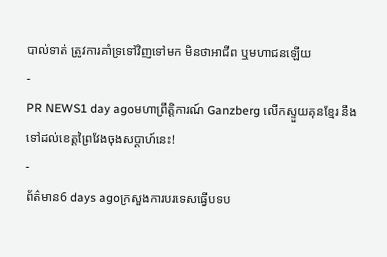បាល់ទាត់ ត្រូវការគាំទ្រទៅវិញទៅមក មិនថាអាជីព ឬមហាជនឡើយ
-
PR NEWS1 day agoមហាព្រឹត្តិការណ៍ Ganzberg លើកស្ទួយគុនខ្មែរ នឹងទៅដល់ខេត្តព្រៃវែងចុងសប្តាហ៍នេះ!
-
ព័ត៌មាន6 days agoក្រសួងការបរទេសធ្វើបទប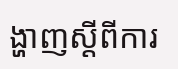ង្ហាញស្ដីពីការ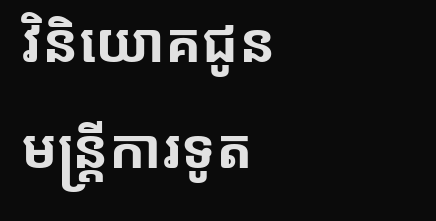វិនិយោគជូនមន្ត្រីការទូត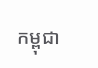កម្ពុជា